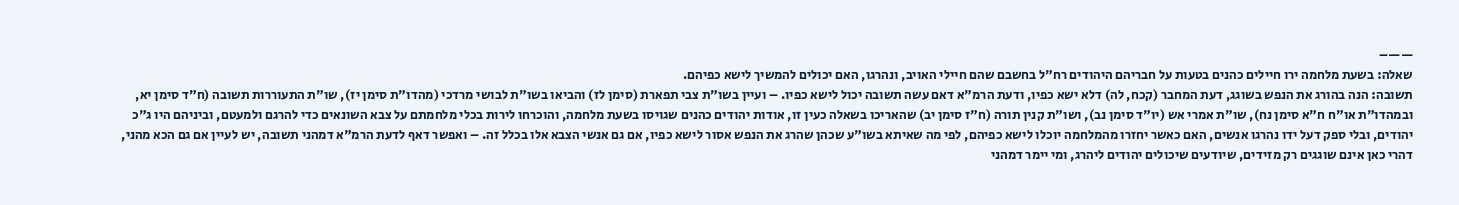——–
שאלה: בשעת מלחמה ירו חיילים כהנים בטעות על חבריהם היהודים רח"ל בחשבם שהם חיילי האויב, ונהרגו, האם יכולים להמשיך לישא כפיהם.
תשובה: הנה בהורג את הנפש בשוגג, דעת המחבר (קכח, לה) דלא ישא כפיו, ודעת הרמ"א דאם עשה תשובה יכול לישא כפיו. – ועיין בשו"ת צבי תפארת (סימן לז) והביאו בשו"ת לבושי מרדכי (מהדו"ת סימן יז), שו"ת התעוררות תשובה (ח"ד סימן יא, ובמהדו"ת או"ח ח"א סימן נח), שו"ת אמרי אש (יו"ד סימן נב), ושו"ת קנין תורה (ח"ז סימן יב) שהאריכו בשאלה כעין זו, אודות יהודים כהנים שגויסו בשעת מלחמה, והוכרחו לירות בכלי מלחמתם על צבא השונאים כדי להרגם ולמעטם, וביניהם היו ג"כ יהודים, ובלי ספק דעל ידו נהרגו אנשים, האם כאשר יחזרו מהמלחמה יוכלו לישא כפיהם, לפי מה שאיתא בשו"ע שכהן שהרג את הנפש אסור לישא כפיו, אם גם אנשי הצבא אלו בכלל זה. – ואפשר דאף לדעת הרמ"א דמהני תשובה, יש לעיין אם גם הכא מהני, דהרי כאן אינם שוגגים רק מזידים, שיודעים שיכולים יהודים ליהרג, ומי יימר דמהני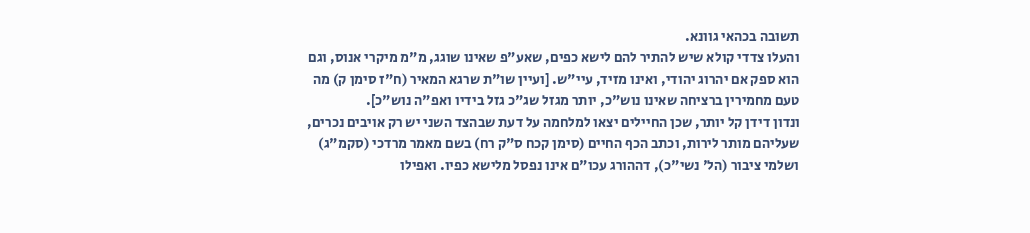תשובה בכהאי גוונא.
והעלו צדדי קולא שיש להתיר להם לישא כפים, שאע"פ שאינו שוגג, מ"מ מיקרי אנוס, וגם הוא ספק אם יהרוג יהודי, ואינו מזיד, עיי"ש. [ועיין שו"ת שרגא המאיר (ח"ז סימן ק) מה טעם מחמירין ברציחה שאינו נוש"כ, יותר מגזל שג"כ גזל בידיו ואפ"ה נוש"כ].
ונדון דידן קל יותר, שכן החיילים יצאו למלחמה על דעת שבהצד השני יש רק אויבים נכרים, שעליהם מותר לירות, וכתב הכף החיים (סימן קכח ס"ק רח) בשם מאמר מרדכי (סקמ"ג) ושלמי ציבור (הל' נשי"כ), דההורג עכו"ם אינו נפסל מלישא כפיו. ואפילו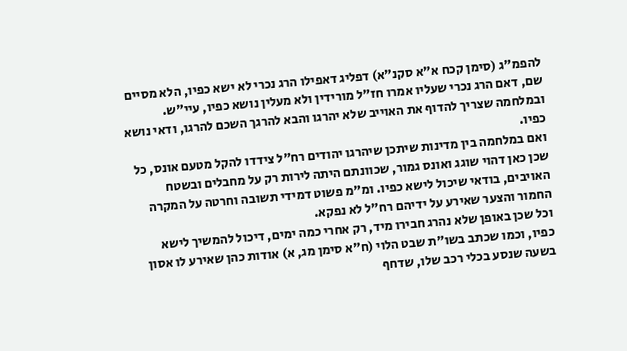להפמ"ג (סימן קכח א"א סקנ"א) דפליג דאפילו הרג נכרי לא ישא כפיו, הלא מסיים שם, דאם הרג נכרי שעליו אמרו חז"ל מורידין ולא מעלין נושא כפיו, עיי"ש. ובמלחמה שצריך להדוף את האוייב שלא יהרגו והבא להרגך השכם להרגו, ודאי נושא כפיו.
ואם במלחמה בין מדינות שיתכן שיהרגו יהודים רח"ל צידדו להקל מטעם אונס, כל שכן כאן דהוי שוגג ואונס גמור, שכוונתם היתה לירות רק על מחבלים ובשטח האויבים, בודאי שיכול לישא כפיו. ומ"מ פשוט דמידי תשובה וחרטה על המקרה החמור והצער שאירע על ידיהם רח"ל לא נפקא.
וכל שכן באופן שלא נהרג חבירו מיד, רק אחרי כמה ימים, דיכול להמשיך לישא כפיו, וכמו שכתב בשו"ת שבט הלוי (ח"א סימן מג, א) אודות כהן שאירע לו אסון בשעה שנסע בכלי רכב שלו, שדחף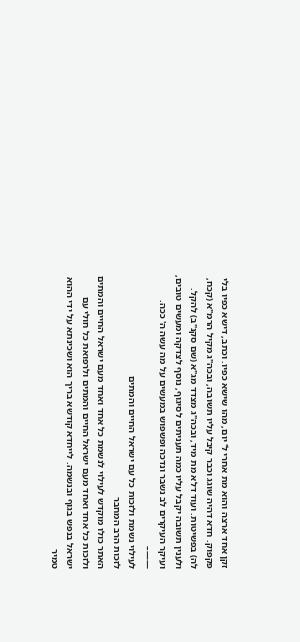זקן אחד ארצה והוא מת אחרי ל' יום, מהו שישא כפיו. וכתב, דישא כפיו בלי פקפוק. חדא דהיה שוגג וכבר קיבל עליו תשובה, ובכה"ג מקיל הרמ"א (קכח, לה) בפשיטות. ועוד דלא מת מיד, ובכה"ג מצדד מג"א (שם סקנ"ב) להקל. ולענין תשובה יקבל עליו כמה תעניתים לסיגוף, נוסף לצדקה ומעשים טובים, ועיקר העיקרים לב נשבר ונדכה ופשפוש במעשים על מה עשה ה' ככה.
——–
לעילוי נשמת ולזכות כל עם ישראל החיים והמתים
לזכות הרב המחבר
האתר כולו מוקדש לעילוי לנשמת כל אחד ואחד מעם ישראל החיים והמתים ולזכות כל אחד ואחד מעם ישראל החיים והמתים ולרפואת כל חולי עם ישראל בנפש בגוף ובנשמה. לייחדא קודשא בריך הוא ושכינתא על ידי ההוא טמיר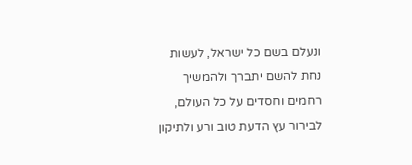ונעלם בשם כל ישראל, לעשות נחת להשם יתברך ולהמשיך רחמים וחסדים על כל העולם, לבירור עץ הדעת טוב ורע ולתיקון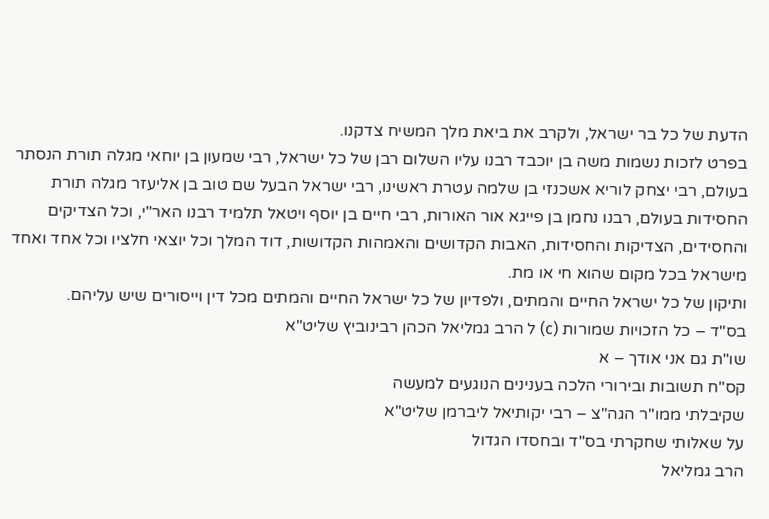הדעת של כל בר ישראל, ולקרב את ביאת מלך המשיח צדקנו.
בפרט לזכות נשמות משה בן יוכבד רבנו עליו השלום רבן של כל ישראל, רבי שמעון בן יוחאי מגלה תורת הנסתר בעולם, רבי יצחק לוריא אשכנזי בן שלמה עטרת ראשינו, רבי ישראל הבעל שם טוב בן אליעזר מגלה תורת החסידות בעולם, רבנו נחמן בן פייגא אור האורות, רבי חיים בן יוסף ויטאל תלמיד רבנו האר"י, וכל הצדיקים והחסידים, הצדיקות והחסידות, האבות הקדושים והאמהות הקדושות, דוד המלך וכל יוצאי חלציו וכל אחד ואחד מישראל בכל מקום שהוא חי או מת.
ותיקון של כל ישראל החיים והמתים, ולפדיון של כל ישראל החיים והמתים מכל דין וייסורים שיש עליהם.
בס"ד – כל הזכויות שמורות (c) ל הרב גמליאל הכהן רבינוביץ שליט"א
שו"ת גם אני אודך – א
קס"ח תשובות ובירורי הלכה בענינים הנוגעים למעשה
שקיבלתי ממו"ר הגה"צ – רבי יקותיאל ליברמן שליט"א
על שאלותי שחקרתי בס"ד ובחסדו הגדול
הרב גמליאל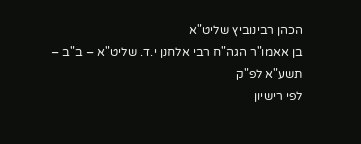הכהן רבינוביץ שליט"א
בן אאמו"ר הגה"ח רבי אלחנן י.ד. שליט"א – ב"ב – תשע"א לפ"ק
לפי רישיון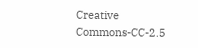Creative Commons-CC-2.5